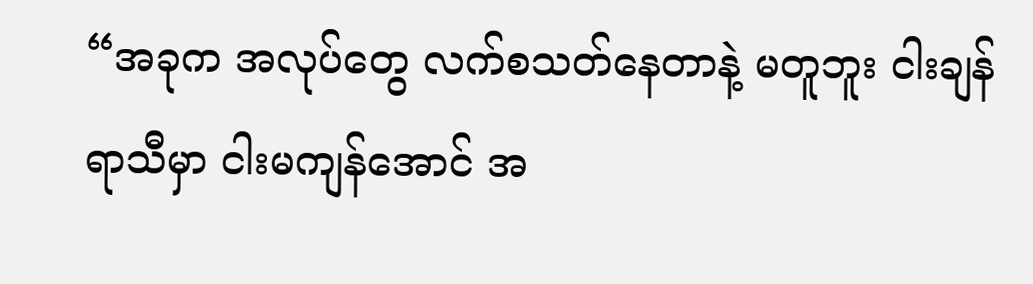“အခုက အလုပ်တွေ လက်စသတ်နေတာနဲ့ မတူဘူး ငါးချန်ရာသီမှာ ငါးမကျန်အောင် အ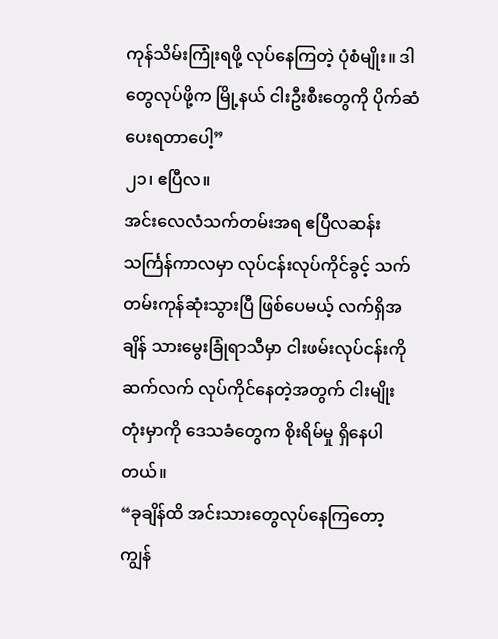ကုန်သိမ်းကြုံးရဖို့ လုပ်နေကြတဲ့ ပုံစံမျိုး။ ဒါတွေလုပ်ဖို့က မြို့နယ် ငါးဦးစီးတွေကို ပိုက်ဆံပေးရတာပေါ့”
၂၁၊ ဧပြီလ။
အင်းလေလံသက်တမ်းအရ ဧပြီလဆန်း သင်္ကြန်ကာလမှာ လုပ်ငန်းလုပ်ကိုင်ခွင့် သက်တမ်းကုန်ဆုံးသွားပြီ ဖြစ်ပေမယ့် လက်ရှိအချိန် သားမွေးခြုံရာသီမှာ ငါးဖမ်းလုပ်ငန်းကို ဆက်လက် လုပ်ကိုင်နေတဲ့အတွက် ငါးမျိုးတုံးမှာကို ဒေသခံတွေက စိုးရိမ်မှု ရှိနေပါတယ်။
“ခုချိန်ထိ အင်းသားတွေလုပ်နေကြတော့ ကျွန်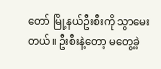တော် မြို့နယ်ဦးစီးကို သွာမေးတယ်။ ဦးစီးနဲ့တော့ မတွေ့ခဲ့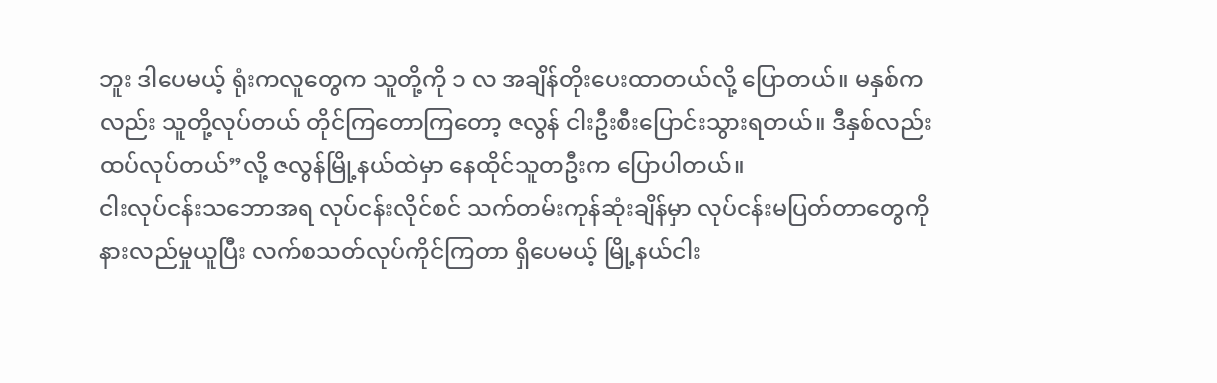ဘူး ဒါပေမယ့် ရုံးကလူတွေက သူတို့ကို ၁ လ အချိန်တိုးပေးထာတယ်လို့ ပြောတယ်။ မနှစ်ကလည်း သူတို့လုပ်တယ် တိုင်ကြတောကြတော့ ဇလွန် ငါးဦးစီးပြောင်းသွားရတယ်။ ဒီနှစ်လည်း ထပ်လုပ်တယ်”လို့ ဇလွန်မြို့နယ်ထဲမှာ နေထိုင်သူတဦးက ပြောပါတယ်။
ငါးလုပ်ငန်းသဘောအရ လုပ်ငန်းလိုင်စင် သက်တမ်းကုန်ဆုံးချိန်မှာ လုပ်ငန်းမပြတ်တာတွေကို နားလည်မှုယူပြီး လက်စသတ်လုပ်ကိုင်ကြတာ ရှိပေမယ့် မြို့နယ်ငါး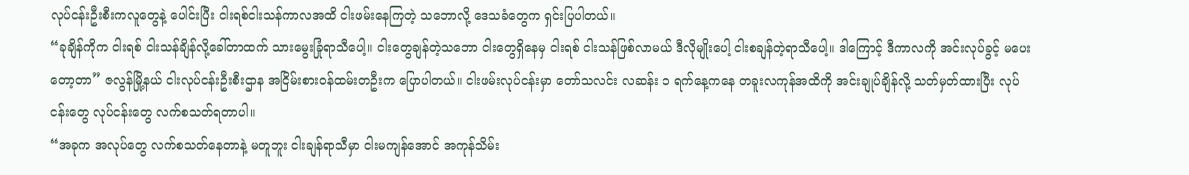လုပ်ငန်းဦးစီးကလူတွေနဲ့ ပေါင်းပြီး ငါးရစ်ငါးသန်ကာလအထိ ငါးဖမ်းနေကြတဲ့ သဘောလို့ ဒေသခံတွေက ရှင်းပြပါတယ်။
“ခုချိန်ကိုက ငါးရစ် ငါးသန်ချိန်လို့ခေါ်တာထက် သားမွေးခြုံရာသီပေါ့။ ငါးတွေချန်တဲ့သဘော ငါးတွေရှိနေမှ ငါးရစ် ငါးသန်ဖြစ်လာမယ် ဒီလိုမျိုးပေါ့ ငါးစချန်တဲ့ရာသီပေါ့။ ဒါကြောင့် ဒီကာလကို အင်းလုပ်ခွင့် မပေးတော့တာ” ဇလွန်မြို့နယ် ငါးလုပ်ငန်းဦးစီးဌာန အငြိမ်းစားဝန်ထမ်းတဦးက ပြောပါတယ်။ ငါးဖမ်းလုပ်ငန်းမှာ တော်သလင်း လဆန်း ၁ ရက်နေ့ကနေ တခူးလကုန်အထိကို အင်းချုပ်ချိန်လို့ သတ်မှတ်ထားပြီး လုပ်ငန်းတွေ လုပ်ငန်းတွေ လက်စသတ်ရတာပါ။
“အခုက အလုပ်တွေ လက်စသတ်နေတာနဲ့ မတူဘူး ငါးချန်ရာသီမှာ ငါးမကျန်အောင် အကုန်သိမ်း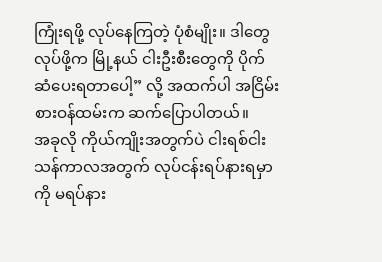ကြုံးရဖို့ လုပ်နေကြတဲ့ ပုံစံမျိုး။ ဒါတွေလုပ်ဖို့က မြို့နယ် ငါးဦးစီးတွေကို ပိုက်ဆံပေးရတာပေါ့” လို့ အထက်ပါ အငြိမ်းစားဝန်ထမ်းက ဆက်ပြောပါတယ်။
အခုလို ကိုယ်ကျိုးအတွက်ပဲ ငါးရစ်ငါးသန်ကာလအတွက် လုပ်ငန်းရပ်နားရမှာကို မရပ်နား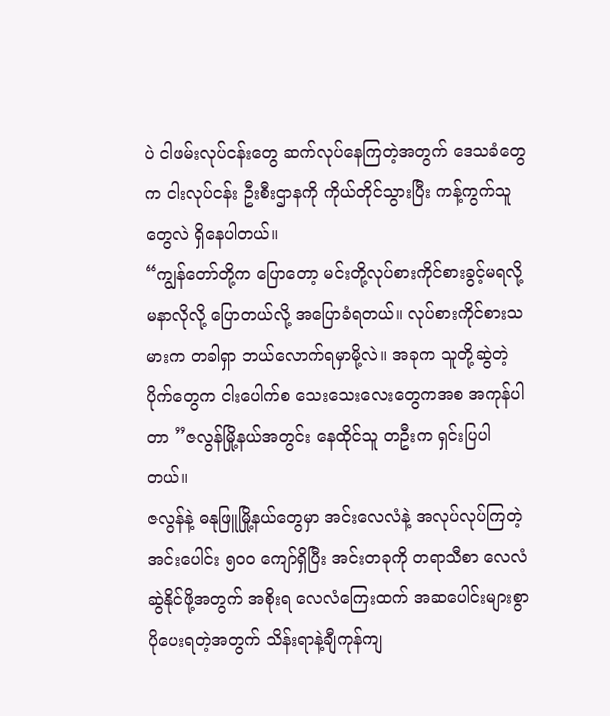ပဲ ငါဖမ်းလုပ်ငန်းတွေ ဆက်လုပ်နေကြတဲ့အတွက် ဒေသခံတွေက ငါးလုပ်ငန်း ဦးစီးဌာနကို ကိုယ်တိုင်သွားပြီး ကန့်ကွက်သူတွေလဲ ရှိနေပါတယ်။
“ကျွန်တော်တို့က ပြောတော့ မင်းတို့လုပ်စားကိုင်စားခွင့်မရလို့ မနာလိုလို့ ပြောတယ်လို့ အပြောခံရတယ်။ လုပ်စားကိုင်စားသမားက တခါရှာ ဘယ်လောက်ရမှာမို့လဲ။ အခုက သူတို့ဆွဲတဲ့ ပိုက်တွေက ငါးပေါက်စ သေးသေးလေးတွေကအစ အကုန်ပါတာ ”ဇလွန်မြို့နယ်အတွင်း နေထိုင်သူ တဦးက ရှင်းပြပါတယ်။
ဇလွန်နဲ့ ဓနုဖြူမြို့နယ်တွေမှာ အင်းလေလံနဲ့ အလုပ်လုပ်ကြတဲ့ အင်းပေါင်း ၅၀၀ ကျော်ရှိပြီး အင်းတခုကို တရာသီစာ လေလံဆွဲနိုင်ဖို့အတွက် အစိုးရ လေလံကြေးထက် အဆပေါင်းများစွာ ပိုပေးရတဲ့အတွက် သိန်းရာနဲ့ချီကုန်ကျ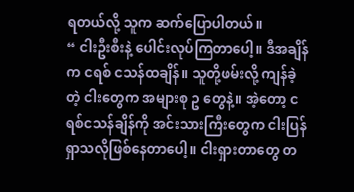ရတယ်လို့ သူက ဆက်ပြောပါတယ်။
“ ငါးဦးစီးနဲ့ ပေါင်းလုပ်ကြတာပေါ့။ ဒီအချိန်က ငရစ် ငသန်ထချိန်။ သူတို့ဖမ်းလို့ ကျန်ခဲ့တဲ့ ငါးတွေက အများစု ဥ တွေနဲ့။ အဲ့တော့ ငရစ်ငသန်ချိန်ကို အင်းသားကြီးတွေက ငါးပြန်ရှာသလိုဖြစ်နေတာပေါ့။ ငါးရှားတာတွေ တ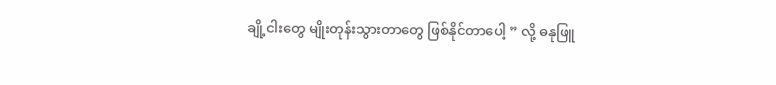ချို့ငါးတွေ မျိုးတုန်းသွားတာတွေ ဖြစ်နိုင်တာပေါ့ ” လို့ ဓနုဖြူ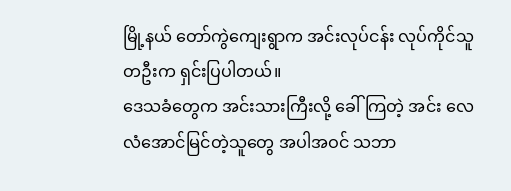မြို့နယ် တော်ကွဲကျေးရွာက အင်းလုပ်ငန်း လုပ်ကိုင်သူ တဦးက ရှင်းပြပါတယ်။
ဒေသခံတွေက အင်းသားကြီးလို့ ခေါ်ကြတဲ့ အင်း လေလံအောင်မြင်တဲ့သူတွေ အပါအဝင် သဘာ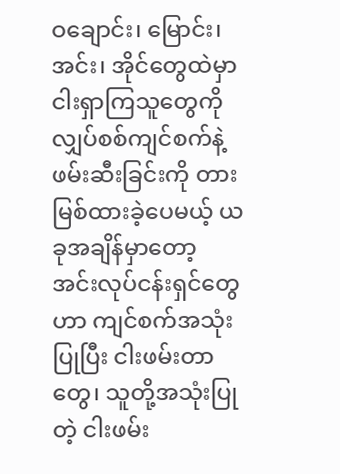ဝချောင်း၊ မြောင်း၊ အင်း၊ အိုင်တွေထဲမှာ ငါးရှာကြသူတွေကို လျှပ်စစ်ကျင်စက်နဲ့ ဖမ်းဆီးခြင်းကို တားမြစ်ထားခဲ့ပေမယ့် ယခုအချိန်မှာတော့ အင်းလုပ်ငန်းရှင်တွေဟာ ကျင်စက်အသုံးပြုပြီး ငါးဖမ်းတာတွေ၊ သူတို့အသုံးပြုတဲ့ ငါးဖမ်း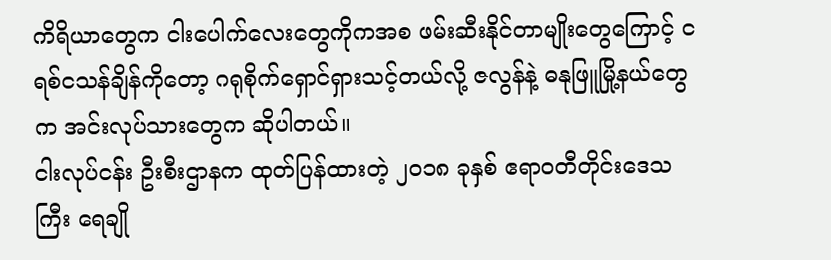ကိရိယာတွေက ငါးပေါက်လေးတွေကိုကအစ ဖမ်းဆီးနိုင်တာမျိုးတွေကြောင့် ငရစ်ငသန်ချိန်ကိုတော့ ဂရုစိုက်ရှောင်ရှားသင့်တယ်လို့ ဇလွန်နဲ့ ဓနုဖြူမြို့နယ်တွေက အင်းလုပ်သားတွေက ဆိုပါတယ်။
ငါးလုပ်ငန်း ဦးစီးဌာနက ထုတ်ပြန်ထားတဲ့ ၂၀၁၈ ခုနှစ် ဧရာဝတီတိုင်းဒေသကြီး ရေချို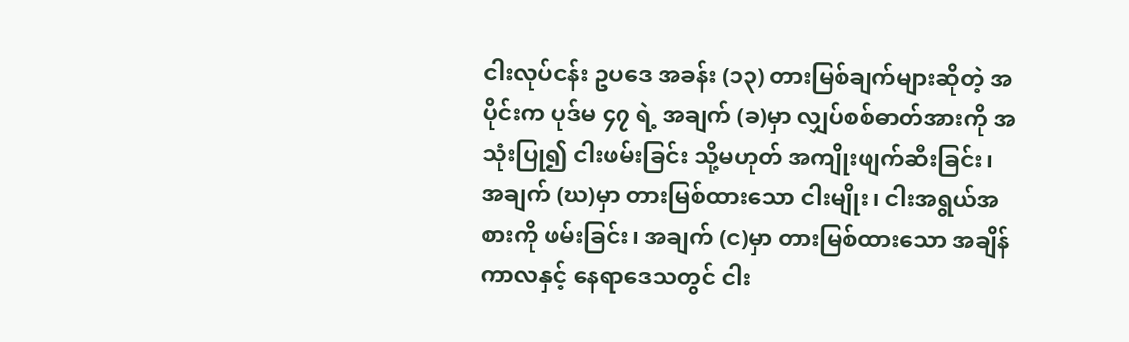ငါးလုပ်ငန်း ဥပဒေ အခန်း (၁၃) တားမြစ်ချက်များဆိုတဲ့ အပိုင်းက ပုဒ်မ ၄၇ ရဲ့ အချက် (ခ)မှာ လျှပ်စစ်ဓာတ်အားကို အသုံးပြု၍ ငါးဖမ်းခြင်း သို့မဟုတ် အကျိုးဖျက်ဆီးခြင်း၊ အချက် (ဃ)မှာ တားမြစ်ထားသော ငါးမျိုး၊ ငါးအရွယ်အစားကို ဖမ်းခြင်း၊ အချက် (င)မှာ တားမြစ်ထားသော အချိန်ကာလနှင့် နေရာဒေသတွင် ငါး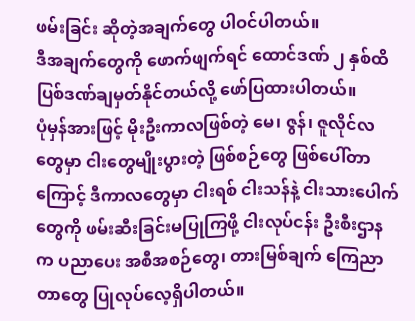ဖမ်းခြင်း ဆိုတဲ့အချက်တွေ ပါဝင်ပါတယ်။
ဒီအချက်တွေကို ဖောက်ဖျက်ရင် ထောင်ဒဏ် ၂ နှစ်ထိ ပြစ်ဒဏ်ချမှတ်နိုင်တယ်လို့ ဖော်ပြထားပါတယ်။
ပုံမှန်အားဖြင့် မိုးဦးကာလဖြစ်တဲ့ မေ၊ ဇွန်၊ ဇူလိုင်လတွေမှာ ငါးတွေမျိုးပွားတဲ့ ဖြစ်စဉ်တွေ ဖြစ်ပေါ်တာကြောင့် ဒီကာလတွေမှာ ငါးရစ် ငါးသန်နဲ့ ငါးသားပေါက်တွေကို ဖမ်းဆီးခြင်းမပြုကြဖို့ ငါးလုပ်ငန်း ဦးစီးဌာနက ပညာပေး အစီအစဉ်တွေ၊ တားမြစ်ချက် ကြေညာတာတွေ ပြုလုပ်လေ့ရှိပါတယ်။